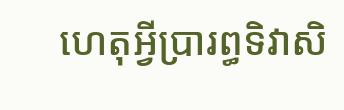ហេតុអ្វីប្រារព្ធទិវាសិ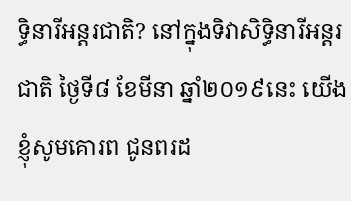ទ្ធិនារីអន្ដរជាតិ? នៅក្នុងទិវាសិទ្ធិនារីអន្តរជាតិ ថ្ងៃទី៨ ខែមីនា ឆ្នាំ២០១៩នេះ យើងខ្ញុំសូមគោរព ជូនពរដ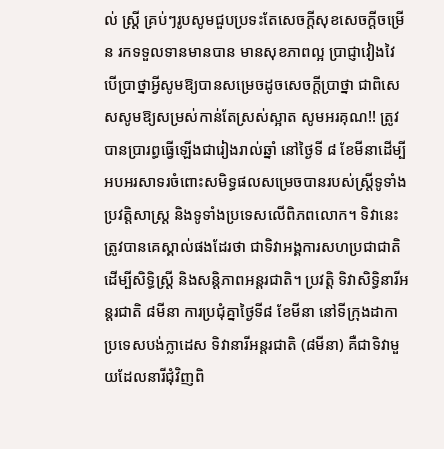ល់ ស្រ្ដី គ្រប់ៗរូបសូមជួបប្រទះតែសេចក្ដីសុខសេចក្ដីចម្រើន រកទទួលទានមានបាន មានសុខភាពល្អ ប្រាជ្ញាវៀងវៃ បើប្រាថ្នាអ្វីសូមឱ្យបានសម្រេចដូចសេចក្ដីប្រាថ្នា ជាពិសេសសូមឱ្យសម្រស់កាន់តែស្រស់ស្អាត សូមអរគុណ!! ត្រូវបានប្រារព្ធធ្វើឡើងជារៀងរាល់ឆ្នាំ នៅថ្ងៃទី ៨ ខែមីនាដើម្បីអបអរសាទរចំពោះសមិទ្ធផលសម្រេចបានរបស់ស្ត្រីទូទាំងប្រវត្តិសាស្ត្រ និងទូទាំងប្រទេសលើពិភពលោក។ ទិវានេះ ត្រូវបានគេស្គាល់ផងដែរថា ជាទិវាអង្គការសហប្រជាជាតិ ដើម្បីសិទ្ធិស្ត្រី និងសន្តិភាពអន្តរជាតិ។ ប្រវត្តិ ទិវាសិទ្ធិនារីអន្តរជាតិ ៨មីនា ការប្រជុំគ្នាថ្ងៃទី៨ ខែមីនា នៅទីក្រុងដាកា ប្រទេសបង់ក្លាដេស ទិវានារីអន្តរជាតិ (៨មីនា) គឺជាទិវាមួយដែលនារីជុំវិញពិ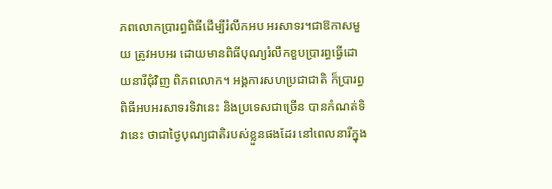ភពលោកប្រារព្ធពិធីដើម្បីរំលឹកអប អរសាទរ។ជាឱកាសមួយ ត្រូវអបអរ ដោយមានពិធីបុណ្យរំលឹកខួបប្រារព្ធធ្វើដោយនារីជុំវិញ ពិភពលោក។ អង្គការសហប្រជាជាតិ ក៏ប្រារព្ធពិធីអបអរសាទរទិវានេះ និងប្រទេសជាច្រើន បានកំណត់ទិវានេះ ថាជាថ្ងៃបុណ្យជាតិរបស់ខ្លួនផងដែរ នៅពេលនារីក្នុង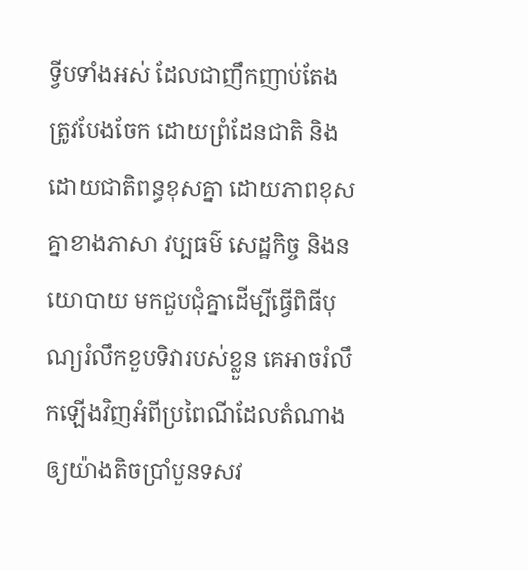ទ្វីបទាំងអស់ ដែលជាញឹកញាប់តែងត្រូវបែងចែក ដោយព្រំដែនជាតិ និងដោយជាតិពន្ធខុសគ្នា ដោយភាពខុសគ្នាខាងភាសា វប្បធម៌ សេដ្ឋកិច្ច និងនយោបាយ មកជួបជុំគ្នាដើម្បីធ្វើពិធីបុណ្យរំលឹកខួបទិវារបស់ខ្លួន គេអាចរំលឹកឡើងវិញអំពីប្រពៃណីដែលតំណាងឲ្យយ៉ាងតិចប្រាំបួនទសវ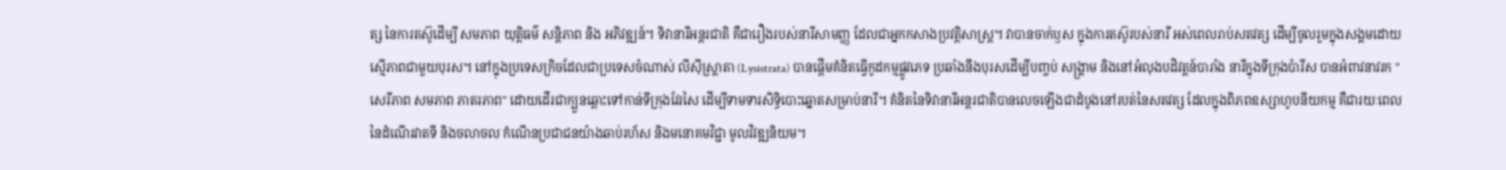ត្ស នៃការតស៊ូដើម្បី សមភាព យុត្តិធម៌ សន្តិភាព និង អភិវឌ្ឍន៍។ ទិវានារីអន្តរជាតិ គឺជារឿងរបស់នារីសាមញ្ញ ដែលជាអ្នកកសាងប្រវត្តិសាស្ត្រ។ វាបានចាក់ឫស ក្នុងការតស៊ូរបស់នារី អស់ពេលរាប់សតវត្ស ដើម្បីចូលរួមក្នុងសង្គមដោយស្មើភាពជាមួយបុរស។ នៅក្នុងប្រទេសក្រិចដែលជាប្រទេសចំណាស់ លីស៊ីស្ត្រាតា (Lysistrata) បានផ្ដើមគំនិតធ្វើកូដកម្មផ្លូវភេទ ប្រឆាំងនឹងបុរសដើម្បីបញ្ចប់ សង្គ្រាម និងនៅអំលុងបដិវត្តន៍បារាំង នារីក្នុងទីក្រុងប៉ារីស បានអំពាវនាវរក "សេរីភាព សមភាព ភាតរភាព" ដោយដើរជាក្បួនឆ្ពោះទៅកាន់ទីក្រុងវែរសៃ ដើម្បីទាមទារសិទ្ធិបោះឆ្នោតសម្រាប់នារី។ គំនិតនៃទិវានារីអន្តរជាតិបានលេចឡើងជាដំបូងនៅរបត់នៃសតវត្ស ដែលក្នុងពិភពឧស្សាហូបនីយកម្ម គឺជារយៈពេលនៃដំណើរវាតទី និងចលាចល កំណើនប្រជាជនយ៉ាងឆាប់រហ័ស និងមនោគមវិជ្ជា មូលវិវឌ្ឍនិយម។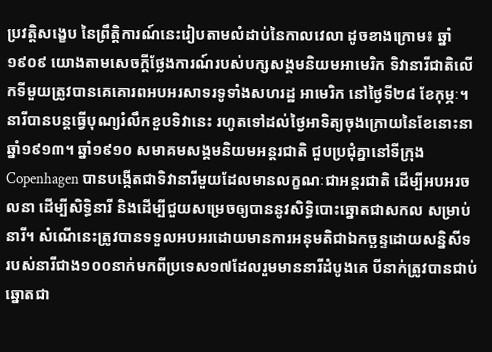ប្រវត្តិសង្ខេប នៃព្រឹត្តិការណ៍នេះរៀបតាមលំដាប់នៃកាលវេលា ដូចខាងក្រោម៖ ឆ្នាំ១៩០៩ យោងតាមសេចក្ដីថ្លែងការណ៍របស់បក្សសង្គមនិយមអាមេរិក ទិវានារីជាតិលើកទីមួយត្រូវបានគេគោរពអបអរសាទរទូទាំងសហរដ្ឋ អាមេរិក នៅថ្ងៃទី២៨ ខែកុម្ភៈ។ នារីបានបន្តធ្វើបុណ្យរំលឹកខួបទិវានេះ រហូតទៅដល់ថ្ងៃអាទិត្យចុងក្រោយនៃខែនោះនាឆ្នាំ១៩១៣។ ឆ្នាំ១៩១០ សមាគមសង្គមនិយមអន្តរជាតិ ជួបប្រជុំគ្នានៅទីក្រុង Copenhagen បានបង្កើតជាទិវានារីមួយដែលមានលក្ខណៈជាអន្តរជាតិ ដើម្បីអបអរចលនា ដើម្បីសិទ្ធិនារី និងដើម្បីជួយសម្រេចឲ្យបាននូវសិទ្ធិបោះឆ្នោតជាសកល សម្រាប់នារី។ សំណើនេះត្រូវបានទទួលអបអរដោយមានការអនុមតិជាឯកច្ឆន្ទដោយសន្និសីទ របស់នារីជាង១០០នាក់មកពីប្រទេស១៧ដែលរួមមាននារីដំបូងគេ បីនាក់ត្រូវបានជាប់ឆ្នោតជា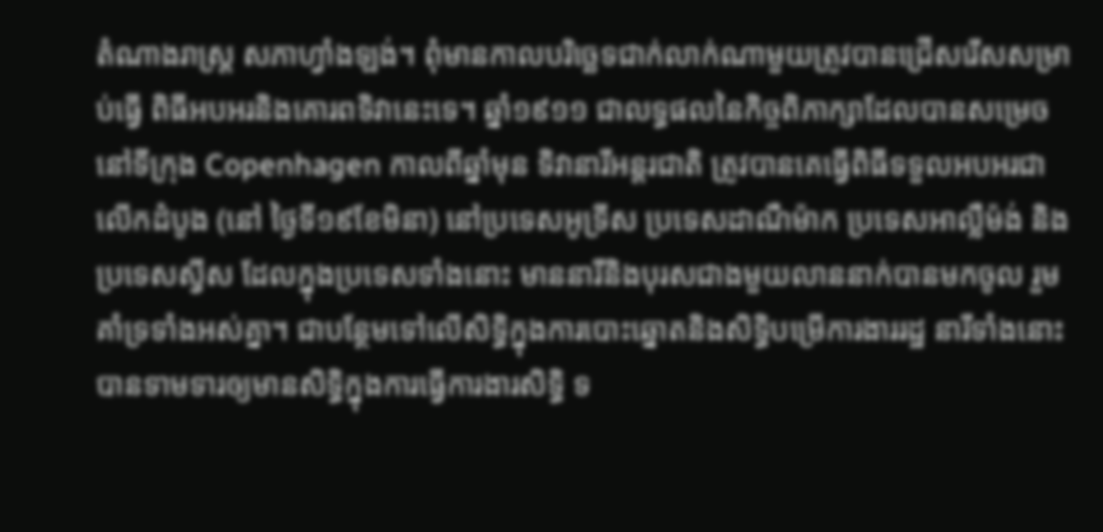តំណាងរាស្ត្រ សភាហ្វាំងឡង់។ ពុំមានកាលបរិច្ឆេទជាក់លាក់ណាមួយត្រូវបានជ្រើសរើសសម្រាប់ធ្វើ ពិធីអបអរនិងគោរពទិវានេះទេ។ ឆ្នាំ១៩១១ ជាលទ្ធផលនៃកិច្ចពិភាក្សាដែលបានសម្រេចនៅទីក្រុង Copenhagen កាលពីឆ្នាំមុន ទិវានារីអន្តរជាតិ ត្រូវបានគេធ្វើពិធីទទួលអបអរជាលើកដំបូង (នៅ ថ្ងៃទី១៩ខែមិនា) នៅប្រទេសអូទ្រីស ប្រទេសដាណឺម៉ាក ប្រទេសអាល្លឺម៉ង់ និង ប្រទេសស្វីស ដែលក្នុងប្រទេសទាំងនោះ មាននារីនិងបុរសជាងមួយលាននាក់បានមកចូល រួមគាំទ្រទាំងអស់គ្នា។ ជាបន្ថែមទៅលើសិទ្ធិក្នុងការបោះឆ្នោតនិងសិទ្ធិបម្រើការងាររដ្ឋ នារីទាំងនោះបានទាមទារឲ្យមានសិទ្ធិក្នុងការធ្វើការងារសិទ្ធិ ទ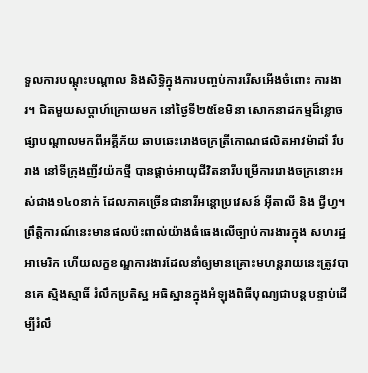ទួលការបណ្ដុះបណ្ដាល និងសិទ្ធិក្នុងការបញ្ចប់ការរើសអើងចំពោះ ការងារ។ ជិតមួយសប្ដាហ៍ក្រោយមក នៅថ្ងៃទី២៥ខែមិនា សោកនាដកម្មដ៏ខ្លោចផ្សាបណ្ដាលមកពីអគ្គីភ័យ ឆាបឆេះរោងចក្រត្រីកោណផលិតអាវម៉ាដាំ រឹបរាង នៅទីក្រុងញីវយ៉កថ្មី បានផ្ដាច់អាយុជីវិតនារីបម្រើការរោងចក្រនោះអស់ជាង១៤០នាក់ ដែលភាគច្រើនជានារីអន្តោប្រវេសន៍ អ៊ីតាលី និង ជ្វីហ្វ។ ព្រឹត្តិការណ៍នេះមានផលប៉ះពាល់យ៉ាងធំធេងលើច្បាប់ការងារក្នុង សហរដ្ឋអាមេរិក ហើយលក្ខខណ្ឌការងារដែលនាំឲ្យមានគ្រោះមហន្តរាយនេះត្រូវបានគេ ស្មិងស្មាធិ៍ រំលឹកប្រតិស្ឋ អធិស្ឋានក្នុងអំឡុងពិធីបុណ្យជាបន្តបន្ទាប់ដើម្បីរំលឹ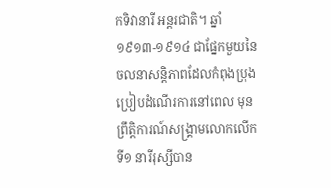កទិវានារី អន្តរជាតិ។ ឆ្នាំ១៩១៣-១៩១៤ ជាផ្នែកមួយនៃចលនាសន្តិភាពដែលកំពុងប្រុងប្រៀបដំណើរការនៅពេល មុនព្រឹត្តិការណ៍សង្គ្រាមលោកលើកទី១ នារីរុស្សីបាន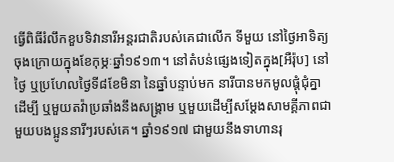ធ្វើពិធីរំលឹកខួបទិវានារីអន្តរជាតិរបស់គេជាលើក ទីមួយ នៅថ្ងៃអាទិត្យចុងក្រោយក្នុងខែកុម្ភៈឆ្នាំ១៩១៣។ នៅតំបន់ផ្សេងទៀតក្នុង[អឺរ៉ុប] នៅថ្ងៃ ឬប្រហែលថ្ងៃទី៨ខែមិនា នៃឆ្នាំបន្ទាប់មក នារីបានមកមូលផ្ដុំជុំគ្នាដើម្បី ឬមួយតវ៉ាប្រឆាំងនឹងសង្គ្រាម ឬមួយដើម្បីសម្ដែងសាមគ្គីភាពជាមួយបងប្អូននារីៗរបស់គេ។ ឆ្នាំ១៩១៧ ជាមួយនឹងទាហានរុ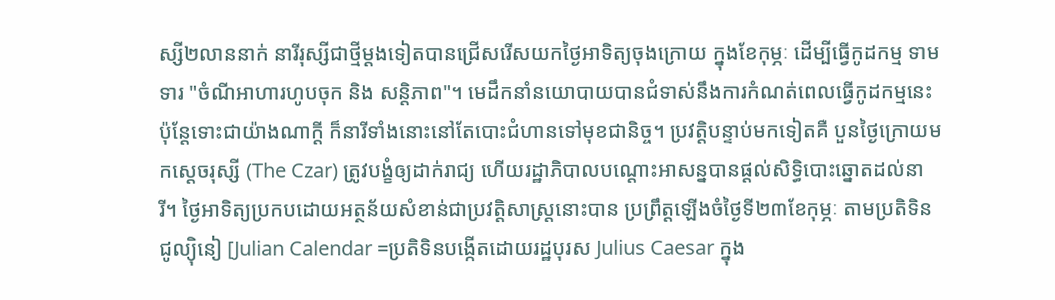ស្សី២លាននាក់ នារីរុស្សីជាថ្មីម្ដងទៀតបានជ្រើសរើសយកថ្ងៃអាទិត្យចុងក្រោយ ក្នុងខែកុម្ភៈ ដើម្បីធ្វើកូដកម្ម ទាមទារ "ចំណីអាហារហូបចុក និង សន្តិភាព"។ មេដឹកនាំនយោបាយបានជំទាស់នឹងការកំណត់ពេលធ្វើកូដកម្មនេះ ប៉ុន្តែទោះជាយ៉ាងណាក្ដី ក៏នារីទាំងនោះនៅតែបោះជំហានទៅមុខជានិច្ច។ ប្រវត្តិបន្ទាប់មកទៀតគឺ បួនថ្ងៃក្រោយមកស្ដេចរុស្សី (The Czar) ត្រូវបង្ខំឲ្យដាក់រាជ្យ ហើយរដ្ឋាភិបាលបណ្ដោះអាសន្នបានផ្ដល់សិទ្ធិបោះឆ្នោតដល់នារី។ ថ្ងៃអាទិត្យប្រកបដោយអត្ថន័យសំខាន់ជាប្រវត្តិសាស្ត្រនោះបាន ប្រព្រឹត្តឡើងចំថ្ងៃទី២៣ខែកុម្ភៈ តាមប្រតិទិន ជូល្យ៉ិនៀ [Julian Calendar =ប្រតិទិនបង្កើតដោយរដ្ឋបុរស Julius Caesar ក្នុង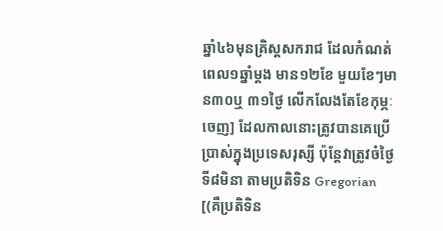ឆ្នាំ៤៦មុនគ្រិស្តសករាជ ដែលកំណត់ពេល១ឆ្នាំម្ដង មាន១២ខែ មួយខែៗមាន៣០ឬ ៣១ថ្ងៃ លើកលែងតែខែកុម្ភៈចេញ] ដែលកាលនោះត្រូវបានគេប្រើប្រាស់ក្នុងប្រទេសរុស្សី ប៉ុន្តែវាត្រូវចំថ្ងៃទី៨មិនា តាមប្រតិទិន Gregorian [(គឺប្រតិទិន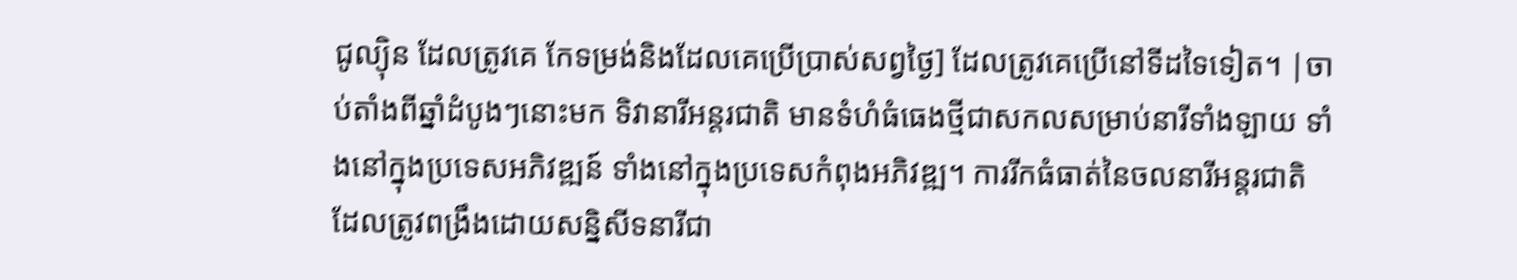ជូល្យ៉ិន ដែលត្រូវគេ កែទម្រង់និងដែលគេប្រើប្រាស់សព្វថ្ងៃ] ដែលត្រូវគេប្រើនៅទីដទៃទៀត។ |ចាប់តាំងពីឆ្នាំដំបូងៗនោះមក ទិវានារីអន្តរជាតិ មានទំហំធំធេងថ្មីជាសកលសម្រាប់នារីទាំងឡាយ ទាំងនៅក្នុងប្រទេសអភិវឌ្ឍន៍ ទាំងនៅក្នុងប្រទេសកំពុងអភិវឌ្ឍ។ ការរីកធំធាត់នៃចលនារីអន្តរជាតិ ដែលត្រូវពង្រឹងដោយសន្និសីទនារីជា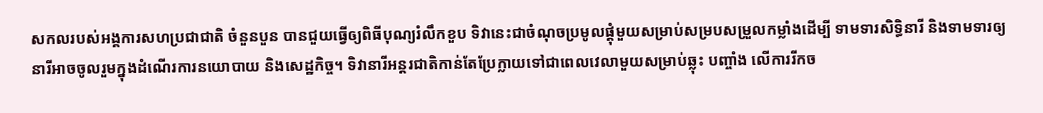សកលរបស់អង្គការសហប្រជាជាតិ ចំនួនបួន បានជួយធ្វើឲ្យពិធីបុណ្យរំលឹកខួប ទិវានេះជាចំណុចប្រមូលផ្ដុំមួយសម្រាប់សម្របសម្រួលកម្លាំងដើម្បី ទាមទារសិទ្ធិនារី និងទាមទារឲ្យនារីអាចចូលរួមក្នុងដំណើរការនយោបាយ និងសេដ្ឋកិច្ច។ ទិវានារីអន្តរជាតិកាន់តែប្រែក្លាយទៅជាពេលវេលាមួយសម្រាប់ឆ្លុះ បញ្ចាំង លើការរីកច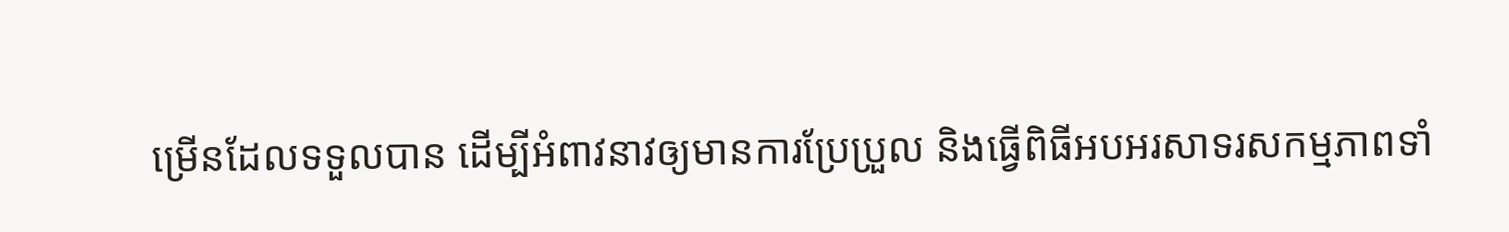ម្រើនដែលទទួលបាន ដើម្បីអំពាវនាវឲ្យមានការប្រែប្រួល និងធ្វើពិធីអបអរសាទរសកម្មភាពទាំ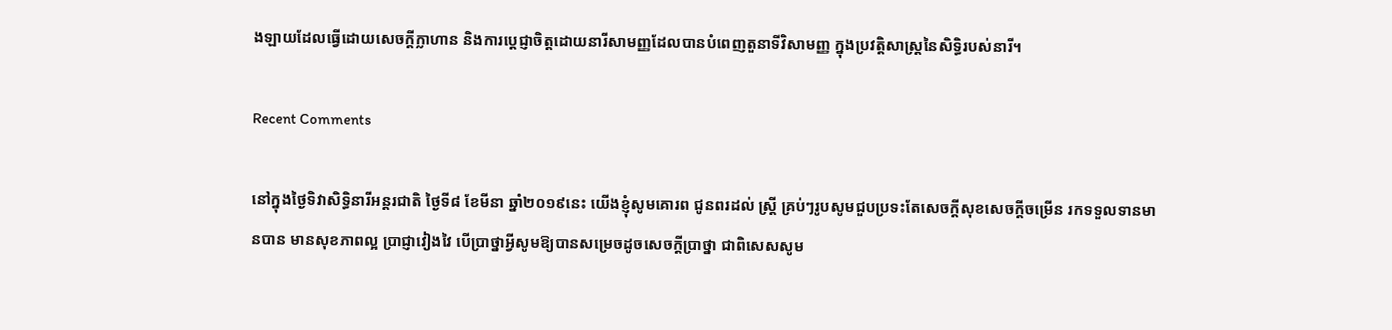ងឡាយដែលធ្វើដោយសេចក្ដីក្លាហាន និងការប្ដេជ្ញាចិត្តដោយនារីសាមញ្ញដែលបានបំពេញតួនាទីវិសាមញ្ញ ក្នុងប្រវត្តិសាស្ត្រនៃសិទ្ធិរបស់នារី។

Recent Comments

នៅក្នុងថ្ងៃទិវាសិទ្ធិនារីអន្តរជាតិ ថ្ងៃទី៨ ខែមីនា ឆ្នាំ២០១៩នេះ យើងខ្ញុំសូមគោរព ជូនពរដល់ ស្រ្ដី គ្រប់ៗរូបសូមជួបប្រទះតែសេចក្ដីសុខសេចក្ដីចម្រើន រកទទួលទានមានបាន មានសុខភាពល្អ ប្រាជ្ញាវៀងវៃ បើប្រាថ្នាអ្វីសូមឱ្យបានសម្រេចដូចសេចក្ដីប្រាថ្នា ជាពិសេសសូម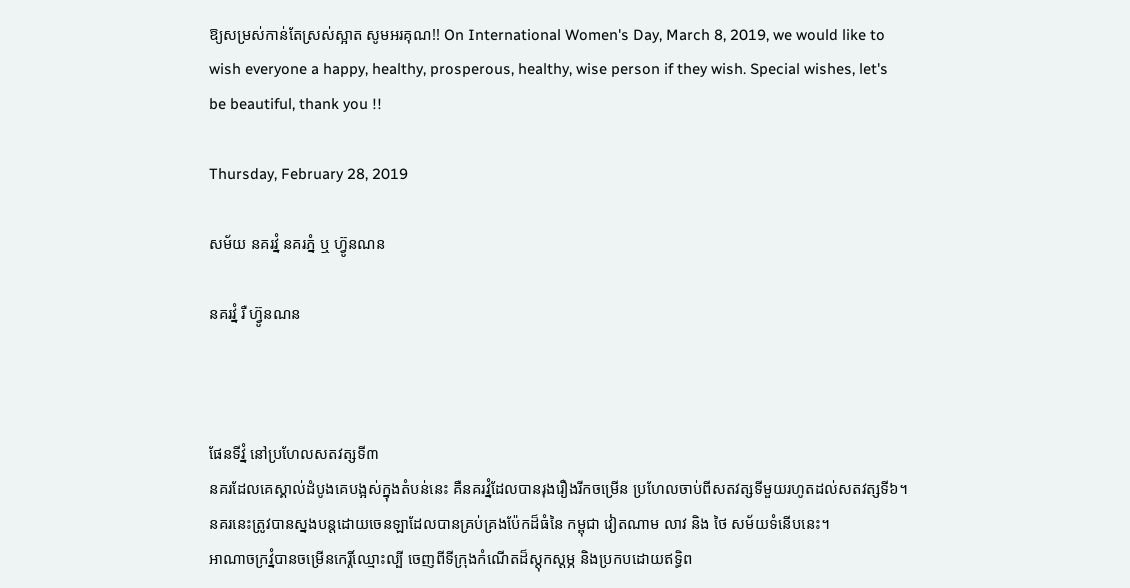ឱ្យសម្រស់កាន់តែស្រស់ស្អាត សូមអរគុណ!! On International Women's Day, March 8, 2019, we would like to wish everyone a happy, healthy, prosperous, healthy, wise person if they wish. Special wishes, let's be beautiful, thank you !!

Thursday, February 28, 2019

សម័យ នគរវ្នំ នគរភ្នំ ឬ ហ៊្វូនណន

នគរវ្នំ រឺ ហ៊្វូនណន



ផែនទីវ្នំ នៅប្រហែលសតវត្សទី៣
នគរដែលគេស្គាល់ដំបូងគេបង្អស់ក្នុងតំបន់នេះ គឺនគរវ្នំដែលបានរុងរឿងរីកចម្រើន ប្រហែលចាប់ពីសតវត្សទីមួយរហូតដល់សតវត្សទី៦។ នគរនេះត្រូវបានស្នងបន្តដោយចេនឡាដែលបានគ្រប់គ្រងប៉ែកដ៏ធំនៃ កម្ពុជា វៀតណាម លាវ និង ថៃ សម័យទំនើបនេះ។
អាណាចក្រវ្នំបានចម្រើនកេរ្តិ៍ឈ្មោះល្បី ចេញពីទីក្រុងកំណើតដ៏ស្ដុកស្ដម្ភ និងប្រកបដោយឥទ្ធិព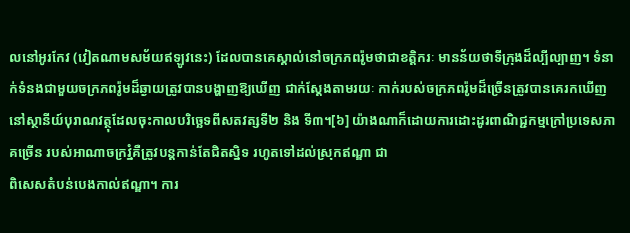លនៅអូរកែវ (វៀតណាមសម័យឥឡូវនេះ) ដែលបានគេស្គាល់នៅចក្រភពរ៉ូមថាជាខត្តិករៈ មានន័យថាទីក្រុងដ៏ល្បីល្បាញ។ ទំនាក់ទំនងជាមួយចក្រភពរ៉ូមដ៏ឆ្ងាយត្រូវបានបង្ហាញឱ្យឃើញ ជាក់ស្ដែងតាមរយៈ កាក់របស់ចក្រភពរ៉ូមដ៏ច្រើនត្រូវបានគេរកឃើញនៅស្ថានីយ៍បុរាណវត្ថុដែលចុះកាលបរិច្ឆេទពីសតវត្សទី២ និង ទី៣។[៦] យ៉ាងណាក៏ដោយការដោះដូរពាណិជ្ជកម្មក្រៅប្រទេសភាគច្រើន របស់អាណាចក្រវ្នំគឺត្រូវបន្តកាន់តែជិតស្និទ រហូតទៅដល់ស្រុកឥណ្ឌា ជា
ពិសេសតំបន់បេងកាល់ឥណ្ឌា។ ការ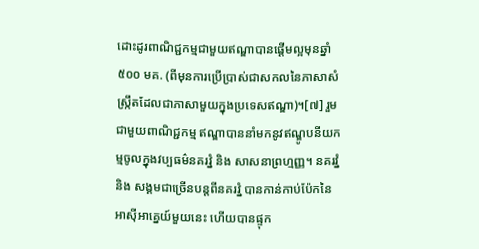ដោះដូរពាណិជ្ជកម្មជាមួយឥណ្ឌាបានផ្ដើមល្អមុនឆ្នាំ ៥០០ មគ. (ពីមុនការប្រើប្រាស់ជាសកលនៃភាសាសំស្ក្រឹតដែលជាភាសាមួយក្នុងប្រទេសឥណ្ឌា)។[៧] រួមជាមួយពាណិជ្ជកម្ម ឥណ្ឌាបាននាំមកនូវឥណ្ឌូបនីយកម្មចូលក្នុងវប្បធម៌នគរវ្នំ និង សាសនាព្រហ្មញ្ញ។ នគរវ្នំ និង សង្គមជាច្រើនបន្តពីនគរវ្នំ បានកាន់កាប់ប៉ែកនៃអាស៊ីអាគ្នេយ៍មួយនេះ ហើយបានផ្ទុក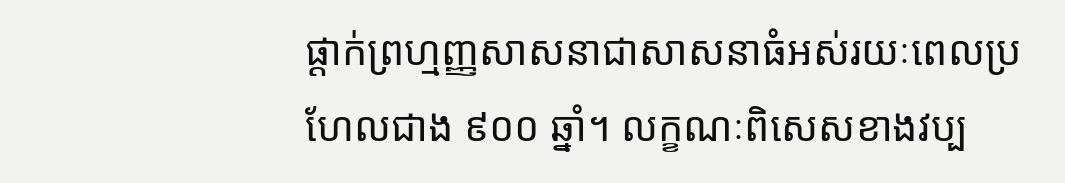ផ្ដាក់ព្រហ្មញ្ញសាសនាជាសាសនាធំអស់រយៈពេលប្រហែលជាង ៩០០ ឆ្នាំ។ លក្ខណៈពិសេសខាងវប្ប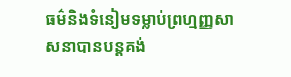ធម៌និងទំនៀមទម្លាប់ព្រហ្មញ្ញសាសនាបានបន្តគង់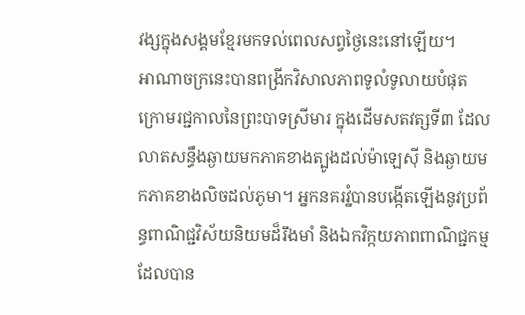វង្សក្នុងសង្គមខ្មែរមកទល់ពេលសព្វថ្ងៃនេះនៅឡើយ។
អាណាចក្រនេះបានពង្រីកវិសាលភាពទូលំទូលាយបំផុតក្រោមរជ្ជកាលនៃព្រះបាទស្រីមារ ក្នុងដើមសតវត្សទី៣ ដែលលាតសន្ធឹងឆ្ងាយមកភាគខាងត្បូងដល់ម៉ាឡេស៊ី និងឆ្ងាយមកភាគខាងលិចដល់ភូមា។ អ្នកនគរវ្នំបានបង្កើតឡើងនូវប្រព័ន្ធពាណិជ្ជវិស័យនិយមដ៏រឹងមាំ និងឯកវិក្កយភាពពាណិជ្ជកម្ម ដែលបាន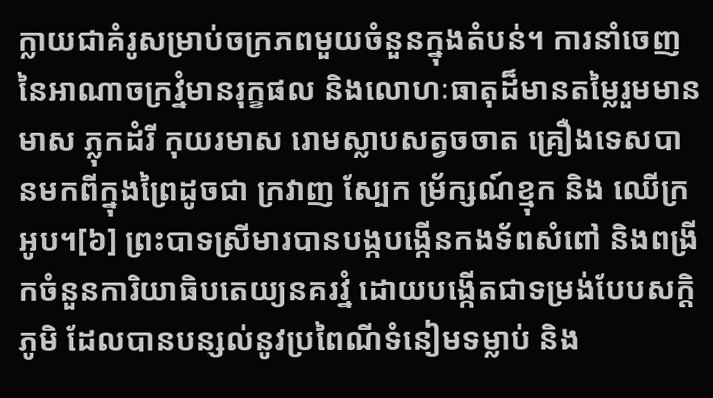ក្លាយជាគំរូសម្រាប់ចក្រភពមួយចំនួនក្នុងតំបន់។ ការនាំចេញនៃអាណាចក្រវ្នំមានរុក្ខផល និងលោហៈធាតុដ៏មានតម្លៃរួមមាន មាស ភ្លុកដំរី កុយរមាស រោមស្លាបសត្វចចាត គ្រឿងទេសបានមកពីក្នុងព្រៃដូចជា ក្រវាញ ស្បែក ម្រ័ក្សណ៍ខ្មុក និង ឈើក្រអូប។[៦] ព្រះបាទស្រីមារបានបង្កបង្កើនកងទ័ពសំពៅ និងពង្រីកចំនួនការិយាធិបតេយ្យនគរវ្នំ ដោយបង្កើតជាទម្រង់បែបសក្ដិភូមិ ដែលបានបន្សល់នូវប្រពៃណីទំនៀមទម្លាប់ និង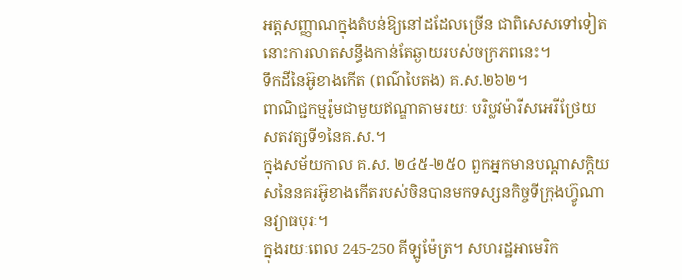អត្តសញ្ញាណក្នុងតំបន់ឱ្យនៅដដែលច្រើន ជាពិសេសទៅទៀតនោះការលាតសន្ធឹងកាន់តែឆ្ងាយរបស់ចក្រភពនេះ។
ទឹកដីនៃអ៊ូខាងកើត (ពណ៌បៃតង) គ.ស.២៦២។
ពាណិជ្ជកម្មរ៉ូមជាមួយឥណ្ឌាតាមរយៈ បរិប្លវម៉ារីសអេរីថ្រែយសតវត្សទី១នៃគ.ស.។
ក្នុងសម័យកាល គ.ស. ២៤៥-២៥០ ពួកអ្នកមានបណ្ដាសក្ដិយសនៃនគរអ៊ូខាងកើតរបស់ចិនបានមកទស្សនកិច្ចទីក្រុងហ៊្វូណានវ្យាធបុរៈ។
ក្នុងរយៈពេល 245-250 គីឡូម៉ែត្រ។ សហរដ្ឋអាមេរិក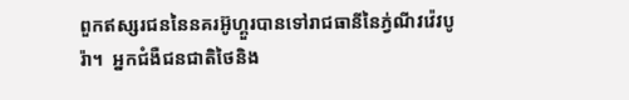ពួកឥស្សរជននៃនគរអ៊ូហ្គួរបានទៅរាជធានីនៃភ្វ់ណីវវ៉េវបូរ៉ា។  អ្នកជំងឺជនជាតិថៃនិង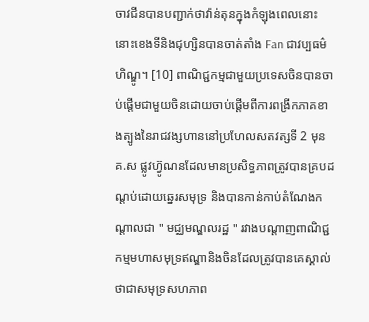ចាវជីនបានបញ្ជាក់ថាវ៉ាន់តុនក្នុងកំឡុងពេលនោះនោះខេងទីនិងជុហ្សិនបានចាត់តាំង Fan ជាវប្បធម៌ហិណ្ឌូ។ [10] ពាណិជ្ជកម្មជាមួយប្រទេសចិនបានចាប់ផ្តើមជាមួយចិនដោយចាប់ផ្ដើមពីការពង្រីកភាគខាងត្បូងនៃរាជវង្សហាននៅប្រហែលសតវត្សទី 2 មុនគ.ស ផ្លូវហ៊្វូណនដែលមានប្រសិទ្ធភាពត្រូវបានគ្របដណ្ដប់ដោយឆ្នេរសមុទ្រ និងបានកាន់កាប់តំណែងកណ្តាលជា " មជ្ឈមណ្ឌលរដ្ឋ " រវាងបណ្តាញពាណិជ្ជកម្មមហាសមុទ្រឥណ្ឌានិងចិនដែលត្រូវបានគេស្គាល់ថាជាសមុទ្រសហភាព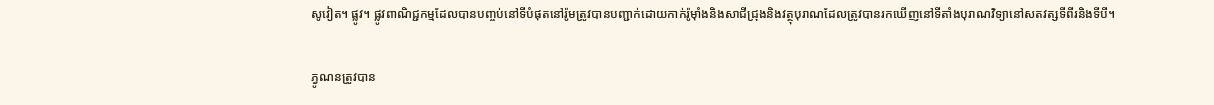សូវៀត។ ផ្លូវ។ ផ្លូវពាណិជ្ជកម្មដែលបានបញ្ចប់នៅទីបំផុតនៅរ៉ូមត្រូវបានបញ្ជាក់ដោយកាក់រ៉ូម៉ាំងនិងសាជីជ្រុងនិងវត្ថុបុរាណដែលត្រូវបានរកឃើញនៅទីតាំងបុរាណវិទ្យានៅសតវត្សទីពីរនិងទីបី។

ភ្វូណនត្រូវបាន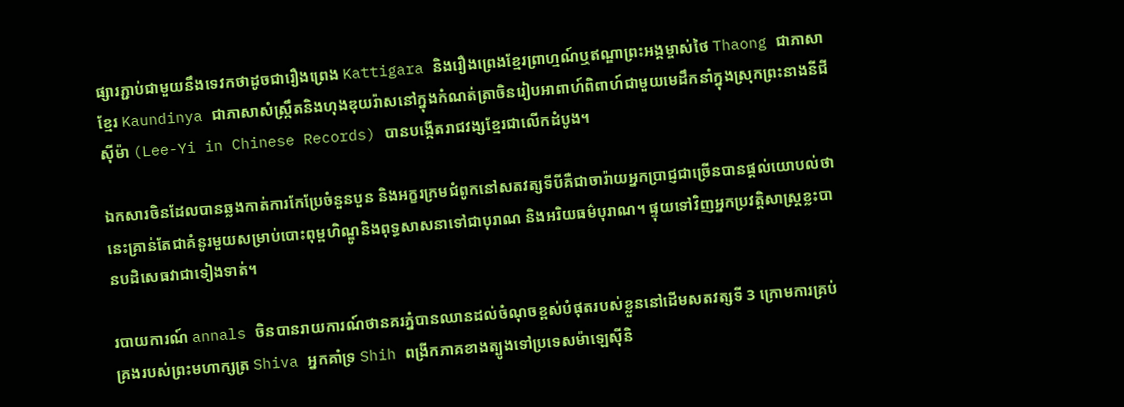ផ្សារភ្ជាប់ជាមួយនឹងទេវកថាដូចជារឿងព្រេង Kattigara និងរឿងព្រេងខ្មែរព្រាហ្មណ៍ឬឥណ្ឌាព្រះអង្គម្ចាស់ថៃ Thaong ជាភាសាខ្មែរ Kaundinya ជាភាសាសំស្ក្រឹតនិងហុងឌុយរ៉ាសនៅក្នុងកំណត់ត្រាចិនរៀបអាពាហ៍ពិពាហ៍ជាមួយមេដឹកនាំក្នុងស្រុកព្រះនាងនីជីស៊ីម៉ា (Lee-Yi in Chinese Records) បានបង្កើតរាជវង្សខ្មែរជាលើកដំបូង។

ឯកសារចិនដែលបានឆ្លងកាត់ការកែប្រែចំនួនបួន និងអក្ខរក្រមជំពូកនៅសតវត្សទីបីគឺជាចារ៉ាយអ្នកប្រាជ្ញជាច្រើនបានផ្តល់យោបល់ថានេះគ្រាន់តែជាគំនូរមួយសម្រាប់បោះពុម្ពហិណ្ឌូនិងពុទ្ធសាសនាទៅជាបុរាណ និងអរិយធម៌បុរាណ។ ផ្ទុយទៅវិញអ្នកប្រវត្តិសាស្រ្តខ្លះបានបដិសេធវាជាទៀងទាត់។

របាយការណ៍ annals ចិនបានរាយការណ៍ថានគរភ្នំបានឈានដល់ចំណុចខ្ពស់បំផុតរបស់ខ្លួននៅដើមសតវត្សទី 3 ក្រោមការគ្រប់គ្រងរបស់ព្រះមហាក្សត្រ Shiva អ្នកគាំទ្រ Shih ពង្រីកភាគខាងត្បូងទៅប្រទេសម៉ាឡេស៊ីនិ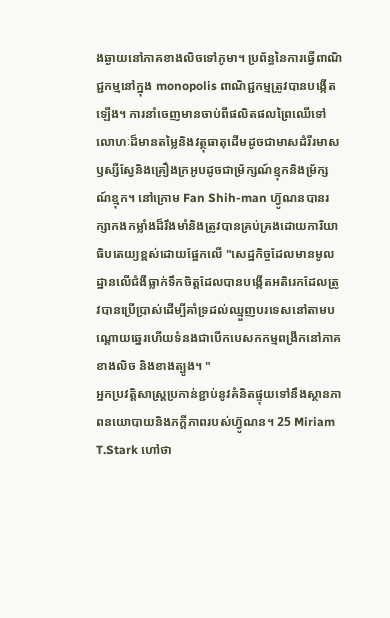ងឆ្ងាយនៅភាគខាងលិចទៅភូមា។ ប្រព័ន្ធនៃការធ្វើពាណិជ្ជកម្មនៅក្នុង monopolis ពាណិជ្ជកម្មត្រូវបានបង្កើតឡើង។ ការនាំចេញមានចាប់ពីផលិតផលព្រៃឈើទៅលោហៈដ៏មានតម្លៃនិងវត្ថុធាតុដើមដូចជាមាសដំរីរមាសឫស្សីស្វែនិងគ្រឿងក្រអូបដូចជាម្រ័ក្សណ៍ខ្មុកនិងម្រ័ក្សណ៍ខ្មុក។ នៅក្រោម Fan Shih-man ហ៊្វូណនបានរក្សាកងកម្លាំងដ៏រឹងមាំនិងត្រូវបានគ្រប់គ្រងដោយការិយាធិបតេយ្យខ្ពស់ដោយផ្អែកលើ "សេដ្ឋកិច្ចដែលមានមូលដ្ឋានលើជំងឺធ្លាក់ទឹកចិត្តដែលបានបង្កើតអតិរេកដែលត្រូវបានប្រើប្រាស់ដើម្បីគាំទ្រដល់ឈ្មួញបរទេសនៅតាមបណ្តោយឆ្នេរហើយទំនងជាបើកបេសកកម្មពង្រីកនៅភាគខាងលិច និងខាងត្បូង។ "
អ្នកប្រវត្តិសាស្រ្តប្រកាន់ខ្ជាប់នូវគំនិតផ្ទុយទៅនឹងស្ថានភាពនយោបាយនិងភក្ដីភាពរបស់ហ៊្វូណន។ 25 Miriam T.Stark ហៅថា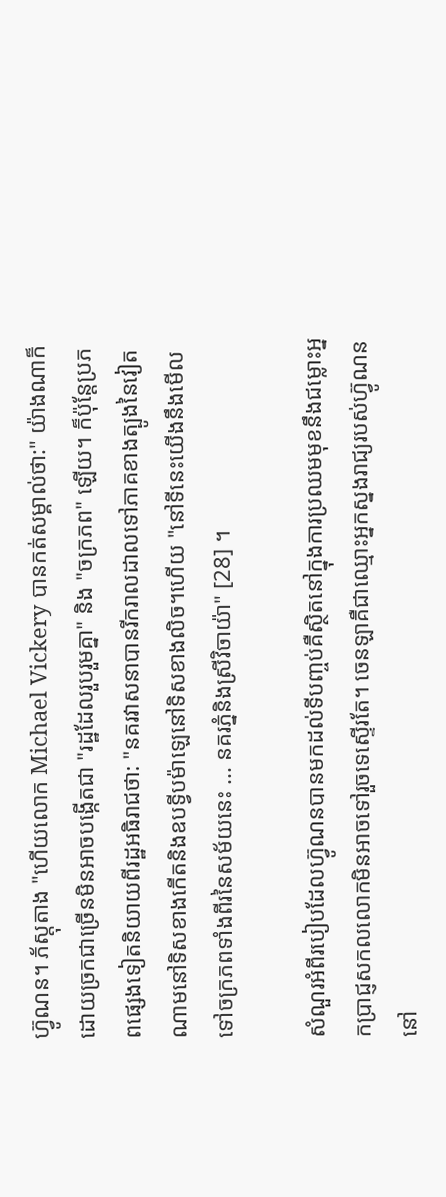ហ៊្វូណន។ ភ័ស្តុតាង "ហើយលោក Michael Vickery បានកត់សម្គាល់ថា:" យ៉ាងណាក៏ដោយច្រកជាច្រើនមិនអាចបង្កើតជា "រដ្ឋដែលរួបរួមគ្នា" និង "ចក្រភព" ឡើយ។ ក៏ប៉ុន្តែប្រភពផ្សេងទៀតនិយាយពីរដ្ឋអធិរាជថា: "នគរវាសនាបានរីករាលដាលទៅភាគខាងត្បូងនៃវៀតណាមនៅទិសខាងកើតនិងឧបទ្វីបម៉ាឡេនៅទិសខាងលិច។ហើយ "នៅទីនេះយើងនឹងមើលទៅចក្រភពទាំងពីរនៃសម័យនេះ ... នគរភ្នំនិងស្រីវិចាយ៉ា" [28] ។

សំណួរអំពីរបៀបដែលហ៊្វូណនបានមកដល់ទីបញ្ចប់គឺស្ថិតនៅក្នុងការប្រឈមមុខនឹងជម្លោះអ្នកប្រាជ្ញសកលលោកមិនអាចទៅរួចទេស្ទើរតែ។ ចេនឡាគឺជាឈ្មោះអ្នកស្នងរាជ្យរបស់ហ៊្វូណននៅ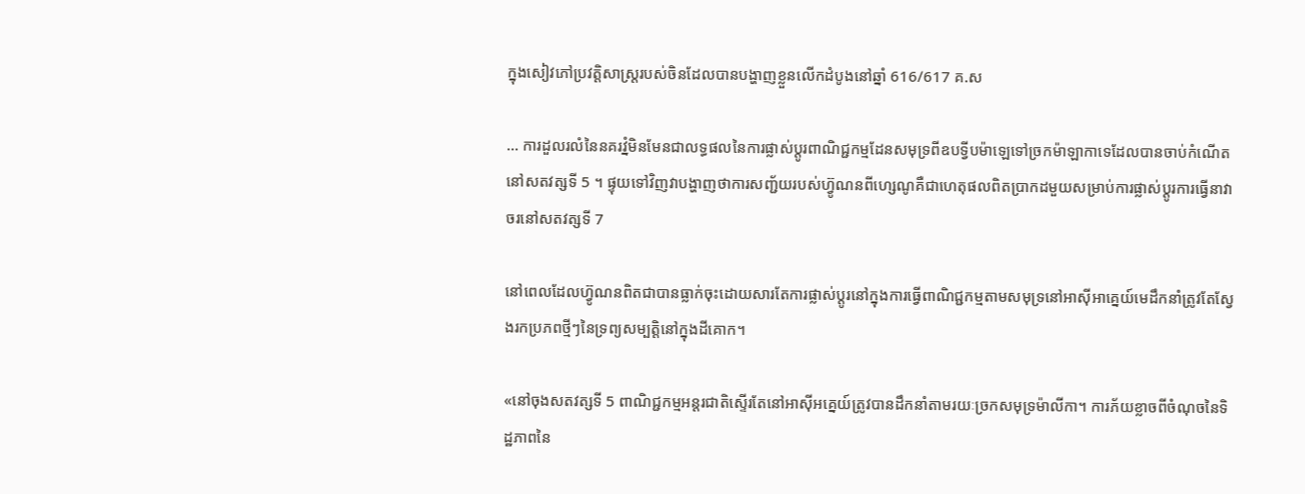ក្នុងសៀវភៅប្រវត្តិសាស្រ្តរបស់ចិនដែលបានបង្ហាញខ្លួនលើកដំបូងនៅឆ្នាំ 616/617 គ.ស

... ការដួលរលំនៃនគរវ្នំមិនមែនជាលទ្ធផលនៃការផ្លាស់ប្តូរពាណិជ្ជកម្មដែនសមុទ្រពីឧបទ្វីបម៉ាឡេទៅច្រកម៉ាឡាកាទេដែលបានចាប់កំណើតនៅសតវត្សទី 5 ។ ផ្ទុយទៅវិញវាបង្ហាញថាការសញ្ជ័យរបស់ហ៊្វូណនពីហ្សេណូគឺជាហេតុផលពិតប្រាកដមួយសម្រាប់ការផ្លាស់ប្តូរការធ្វើនាវាចរនៅសតវត្សទី 7

នៅពេលដែលហ៊្វូណនពិតជាបានធ្លាក់ចុះដោយសារតែការផ្លាស់ប្តូរនៅក្នុងការធ្វើពាណិជ្ជកម្មតាមសមុទ្រនៅអាស៊ីអាគ្នេយ៍មេដឹកនាំត្រូវតែស្វែងរកប្រភពថ្មីៗនៃទ្រព្យសម្បត្តិនៅក្នុងដីគោក។

«នៅចុងសតវត្សទី 5 ពាណិជ្ជកម្មអន្ដរជាតិស្ទើរតែនៅអាស៊ីអគ្នេយ៍ត្រូវបានដឹកនាំតាមរយៈច្រកសមុទ្រម៉ាលីកា។ ការភ័យខ្លាចពីចំណុចនៃទិដ្ឋភាពនៃ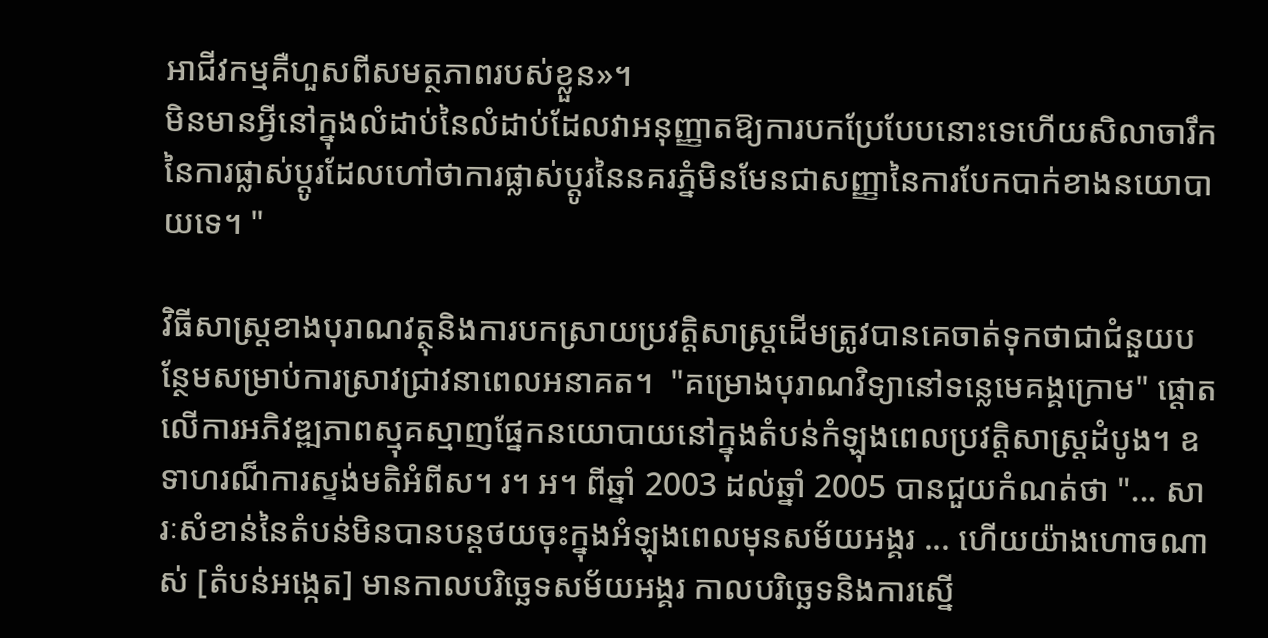អាជីវកម្មគឺហួសពីសមត្ថភាពរបស់ខ្លួន»។
មិនមានអ្វីនៅក្នុងលំដាប់នៃលំដាប់ដែលវាអនុញ្ញាតឱ្យការបកប្រែបែបនោះទេហើយសិលាចារឹកនៃការផ្លាស់ប្តូរដែលហៅថាការផ្លាស់ប្តូរនៃនគរភ្នំមិនមែនជាសញ្ញានៃការបែកបាក់ខាងនយោបាយទេ។ "

វិធីសាស្រ្តខាងបុរាណវត្ថុនិងការបកស្រាយប្រវត្តិសាស្រ្តដើមត្រូវបានគេចាត់ទុកថាជាជំនួយបន្ថែមសម្រាប់ការស្រាវជ្រាវនាពេលអនាគត។  "គម្រោងបុរាណវិទ្យានៅទន្លេមេគង្គក្រោម" ផ្តោតលើការអភិវឌ្ឍភាពស្មុគស្មាញផ្នែកនយោបាយនៅក្នុងតំបន់កំឡុងពេលប្រវត្តិសាស្ត្រដំបូង។ ឧទាហរណ៏ការស្ទង់មតិអំពីស។ រ។ អ។ ពីឆ្នាំ 2003 ដល់ឆ្នាំ 2005 បានជួយកំណត់ថា "... សារៈសំខាន់នៃតំបន់មិនបានបន្តថយចុះក្នុងអំឡុងពេលមុនសម័យអង្គរ ... ហើយយ៉ាងហោចណាស់ [តំបន់អង្កេត] មានកាលបរិច្ឆេទសម័យអង្គរ កាលបរិច្ឆេទនិងការស្នើ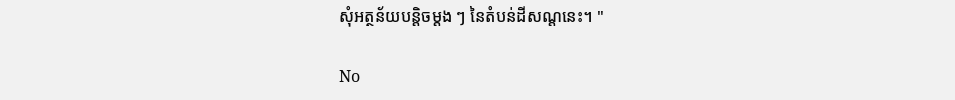សុំអត្ថន័យបន្តិចម្តង ៗ នៃតំបន់ដីសណ្តនេះ។ "

No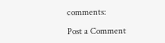comments:

Post a Comment